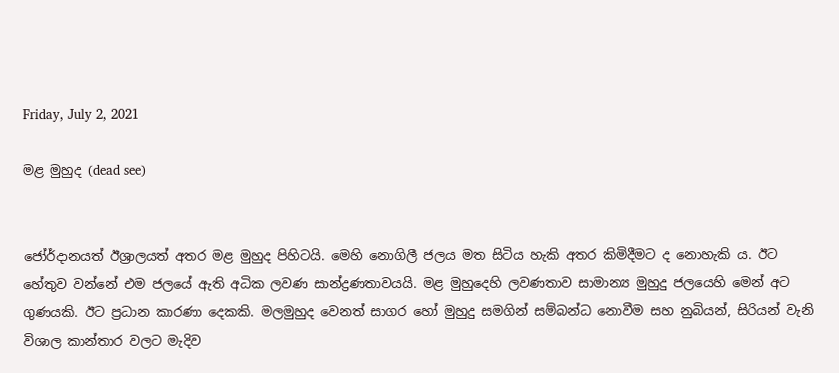Friday, July 2, 2021

මළ මුහුද (dead see)


ජෝර්දානයත් ඊශ්‍රාලයත් අතර මළ මුහුද පිහිටයි. මෙහි නොගිලී ජලය මත සිටිය හැකි අතර කිමිදීමට ද නොහැකි ය. ඊට හේතුව වන්නේ එම ජලයේ ඇති අධික ලවණ සාන්ද්‍රණතාවයයි. මළ මුහුදෙහි ලවණතාව සාමාන්‍ය මුහුදු ජලයෙහි මෙන් අට ගුණයකි. ඊට ප්‍රධාන කාරණා දෙකකි. මලමුහුද වෙනත් සාගර හෝ මුහුදු සමගින් සම්බන්ධ නොවීම සහ නුබියන්, සිරියන් වැනි විශාල කාන්තාර වලට මැදිව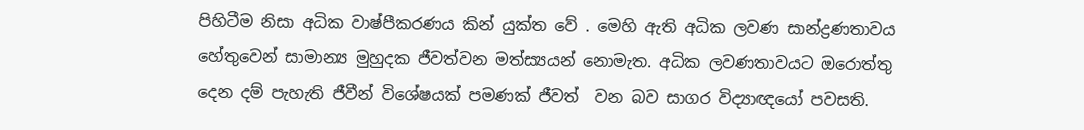පිහිටීම නිසා අධික වාෂ්පීකරණය කින් යුක්ත වේ . මෙහි ඇති අධික ලවණ සාන්ද්‍රණතාවය හේතුවෙන් සාමාන්‍ය මුහුදක ජීවත්වන මත්ස්‍යයන් නොමැත. අධික ලවණතාවයට ඔරොත්තු දෙන දම් පැහැති ජීවීන් විශේෂයක් පමණක් ජීවත්  වන බව සාගර විද්‍යාඥයෝ පවසති.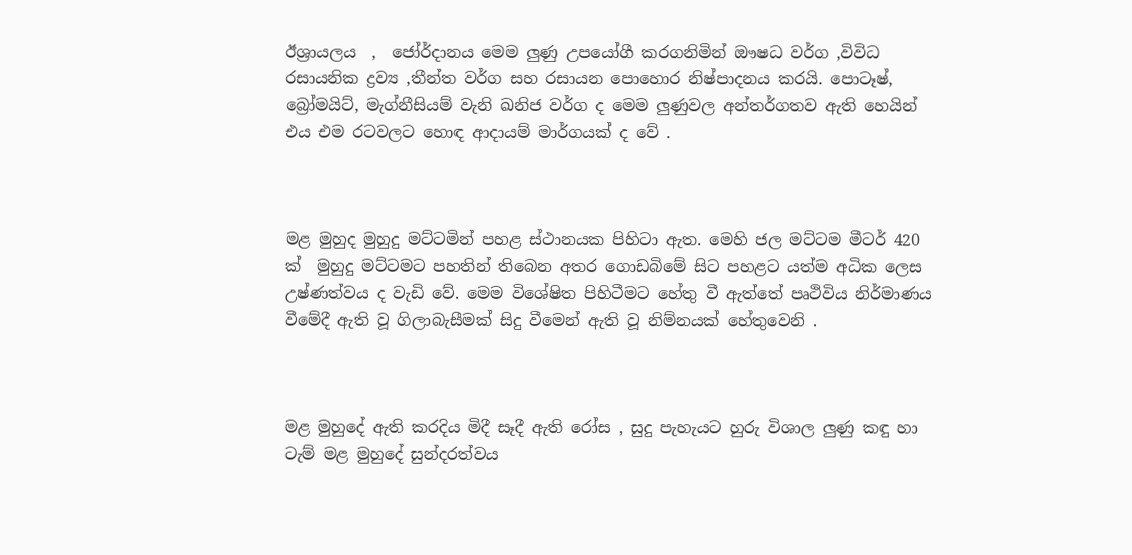ඊශ්‍රායලය  ,  ජෝර්දානය මෙම ලුණු උපයෝගී කරගනිමින් ඖෂධ වර්ග ,විවිධ රසායනික ද්‍රව්‍ය ,තීන්ත වර්ග සහ රසායන පොහොර නිෂ්පාදනය කරයි. පොටෑෂ්, බ්‍රෝමයිට්, මැග්නීසියම් වැනි ඛනිජ වර්ග ද මෙම ලුණුවල අන්තර්ගතව ඇති හෙයින් එය එම රටවලට හොඳ ආදායම් මාර්ගයක් ද වේ .



මළ මුහුද මුහුදු මට්ටමින් පහළ ස්ථානයක පිහිටා ඇත. මෙහි ජල මට්ටම මීටර් 420 ක්  මුහුදු මට්ටමට පහතින් තිබෙන අතර ගොඩබිමේ සිට පහළට යත්ම අධික ලෙස උෂ්ණත්වය ද වැඩි වේ. මෙම විශේෂිත පිහිටීමට හේතු වී ඇත්තේ පෘථිවිය නිර්මාණය වීමේදී ඇති වූ ගිලාබැසීමක් සිදු වීමෙන් ඇති වූ නිම්නයක් හේතුවෙනි .



මළ මුහුදේ ඇති කරදිය මිදී සෑදී ඇති රෝස , සුදු පැහැයට හුරු විශාල ලුණු කඳු හා ටැම් මළ මුහුදේ සුන්දරත්වය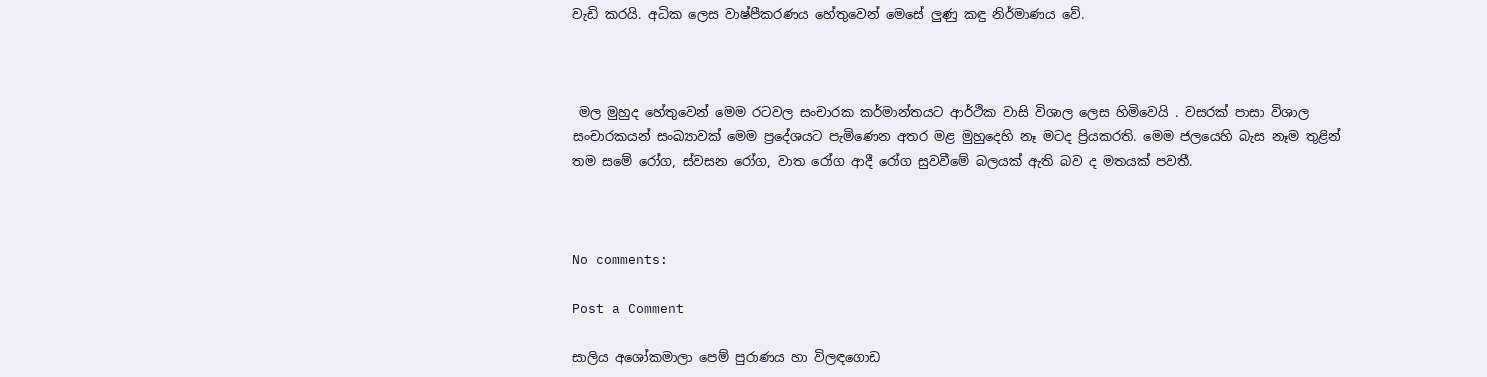වැඩි කරයි. අධික ලෙස වාෂ්පීකරණය හේතුවෙන් මෙසේ ලුණු කඳු නිර්මාණය වේ.



 මල මුහුද හේතුවෙන් මෙම රටවල සංචාරක කර්මාන්තයට ආර්ථික වාසි විශාල ලෙස හිමිවෙයි . වසරක් පාසා විශාල සංචාරකයන් සංඛ්‍යාවක් මෙම ප්‍රදේශයට පැමිණෙන අතර මළ මුහුදෙහි නෑ මටද ප්‍රියකරති. මෙම ජලයෙහි බැස නෑම තුළින් තම සමේ රෝග, ස්වසන රෝග, වාත රෝග ආදී රෝග සුවවීමේ බලයක් ඇති බව ද මතයක් පවතී.



No comments:

Post a Comment

සාලිය අශෝකමාලා පෙම් පුරාණය හා විලඳගොඩ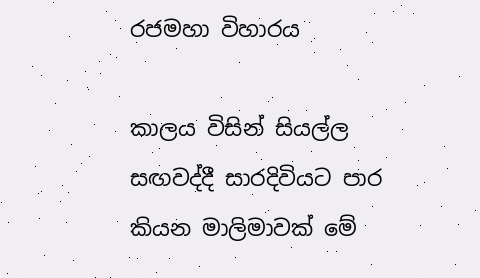රජමහා විහාරය

කාලය විසින් සියල්ල සඟවද්දී සාරදිවියට පාර කියන මාලිමාවක් මේ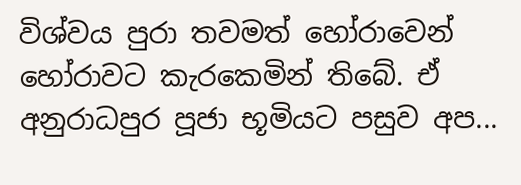විශ්වය පුරා තවමත් හෝරාවෙන් හෝරාවට කැරකෙමින් තිබේ. ඒ අනුරාධපුර පූජා භූමියට පසුව අප...